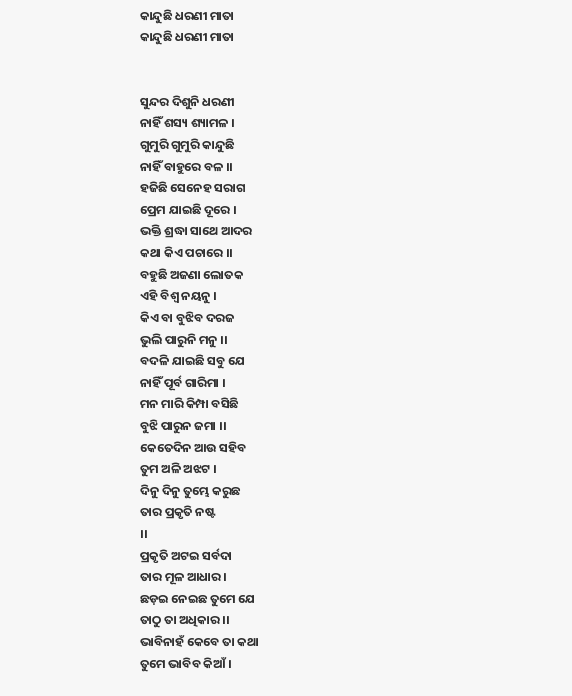କାନ୍ଦୁଛି ଧରଣୀ ମାତା
କାନ୍ଦୁଛି ଧରଣୀ ମାତା


ସୁନ୍ଦର ଦିଶୁନି ଧରଣୀ
ନାହିଁ ଶସ୍ୟ ଶ୍ୟାମଳ ।
ଗୁମୁରି ଗୁମୁରି କାନ୍ଦୁଛି
ନାହିଁ ବାହୁରେ ବଳ ।।
ହଜିଛି ସେନେହ ସରାଗ
ପ୍ରେମ ଯାଇଛି ଦୂରେ ।
ଭକ୍ତି ଶ୍ରଦ୍ଧା ସାଥେ ଆଦର
କଥା କିଏ ପଚାରେ ।।
ବହୁଛି ଅଜଣା ଲୋତକ
ଏହି ବିଶ୍ଵ ନୟନୁ ।
କିଏ ବା ବୁଝିବ ଦରଜ
ଭୁଲି ପାରୁନି ମନୁ ।।
ବଦଳି ଯାଇଛି ସବୁ ଯେ
ନାହିଁ ପୂର୍ବ ଗାରିମା ।
ମନ ମାରି କିମ୍ପା ବସିଛି
ବୁଝି ପାରୁନ ଜମା ।।
କେତେଦିନ ଆଉ ସହିବ
ତୁମ ଅଳି ଅଝଟ ।
ଦିନୁ ଦିନୁ ତୁମ୍ଭେ କରୁଛ
ତାର ପ୍ରକୃତି ନଷ୍ଟ
।।
ପ୍ରକୃତି ଅଟଇ ସର୍ବଦା
ତାର ମୂଳ ଆଧାର ।
ଛଡ଼ଇ ନେଇଛ ତୁମେ ଯେ
ତାଠୁ ତା ଅଧିକାର ।।
ଭାବିନାହଁ କେବେ ତା କଥା
ତୁମେ ଭାବିବ କିଆଁ ।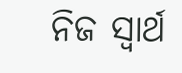ନିଜ ସ୍ୱାର୍ଥ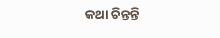କଥା ଚିନ୍ତନ୍ତି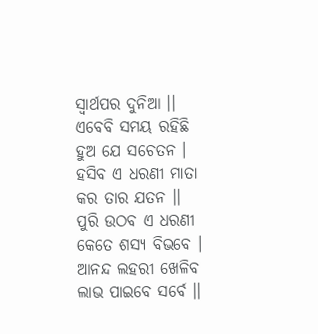ସ୍ୱାର୍ଥପର ଦୁନିଆ ।।
ଏବେବି ସମୟ ରହିଛି
ହୁଅ ଯେ ସଚେତନ ।
ହସିବ ଏ ଧରଣୀ ମାତା
କର ତାର ଯତନ ।।
ପୁରି ଉଠବ ଏ ଧରଣୀ
କେତେ ଶସ୍ୟ ବିଭବେ ।
ଆନନ୍ଦ ଲହରୀ ଖେଳିବ
ଲାଭ ପାଇବେ ସର୍ବେ ।।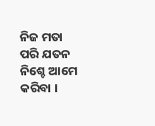ନିଜ ମତା ପରି ଯତନ
ନିଶ୍ଚେ ଆମେ କରିବା ।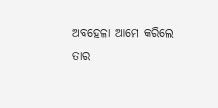ଅବହେଳା ଆମେ କରିଲେ
ତାର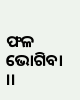ଫଳ ଭୋଗିବା ।।